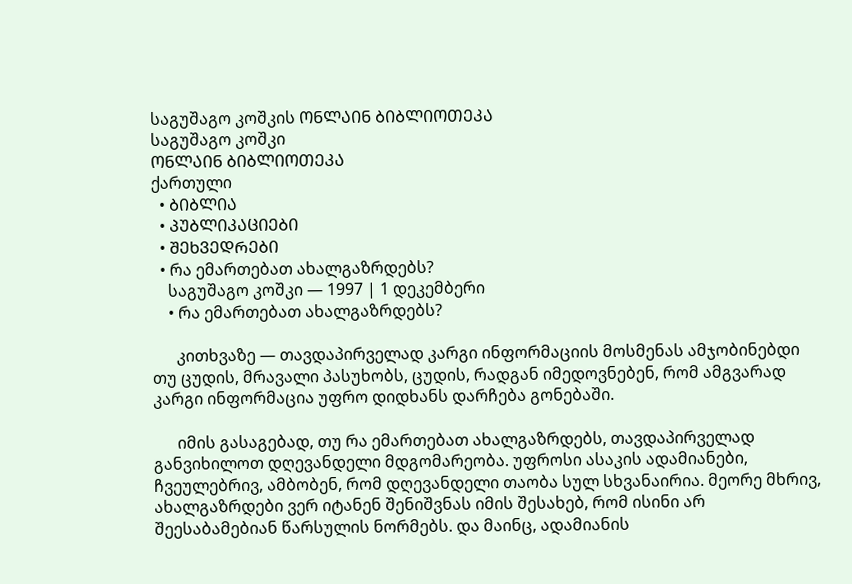საგუშაგო კოშკის ᲝᲜᲚᲐᲘᲜ ᲑᲘᲑᲚᲘᲝᲗᲔᲙᲐ
საგუშაგო კოშკი
ᲝᲜᲚᲐᲘᲜ ᲑᲘᲑᲚᲘᲝᲗᲔᲙᲐ
ქართული
  • ᲑᲘᲑᲚᲘᲐ
  • ᲞᲣᲑᲚᲘᲙᲐᲪᲘᲔᲑᲘ
  • ᲨᲔᲮᲕᲔᲓᲠᲔᲑᲘ
  • რა ემართებათ ახალგაზრდებს?
    საგუშაგო კოშკი — 1997 | 1 დეკემბერი
    • რა ემართებათ ახალგაზრდებს?

      კითხვაზე — თავდაპირველად კარგი ინფორმაციის მოსმენას ამჯობინებდი თუ ცუდის, მრავალი პასუხობს, ცუდის, რადგან იმედოვნებენ, რომ ამგვარად კარგი ინფორმაცია უფრო დიდხანს დარჩება გონებაში.

      იმის გასაგებად, თუ რა ემართებათ ახალგაზრდებს, თავდაპირველად განვიხილოთ დღევანდელი მდგომარეობა. უფროსი ასაკის ადამიანები, ჩვეულებრივ, ამბობენ, რომ დღევანდელი თაობა სულ სხვანაირია. მეორე მხრივ, ახალგაზრდები ვერ იტანენ შენიშვნას იმის შესახებ, რომ ისინი არ შეესაბამებიან წარსულის ნორმებს. და მაინც, ადამიანის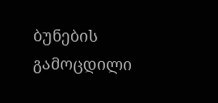ბუნების გამოცდილი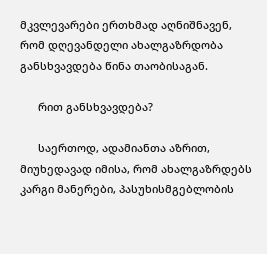მკვლევარები ერთხმად აღნიშნავენ, რომ დღევანდელი ახალგაზრდობა განსხვავდება წინა თაობისაგან.

      რით განსხვავდება?

      საერთოდ, ადამიანთა აზრით, მიუხედავად იმისა, რომ ახალგაზრდებს კარგი მანერები, პასუხისმგებლობის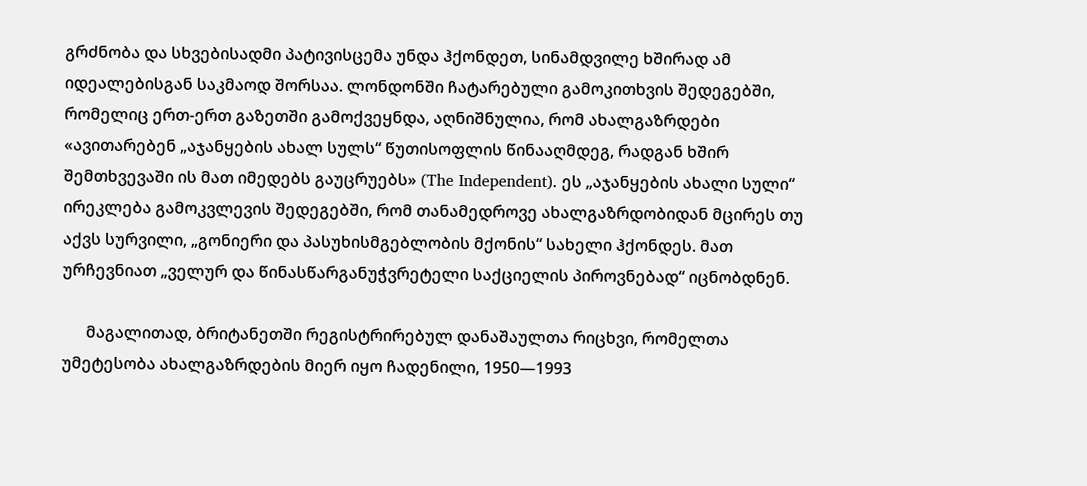გრძნობა და სხვებისადმი პატივისცემა უნდა ჰქონდეთ, სინამდვილე ხშირად ამ იდეალებისგან საკმაოდ შორსაა. ლონდონში ჩატარებული გამოკითხვის შედეგებში, რომელიც ერთ-ერთ გაზეთში გამოქვეყნდა, აღნიშნულია, რომ ახალგაზრდები «ავითარებენ „აჯანყების ახალ სულს“ წუთისოფლის წინააღმდეგ, რადგან ხშირ შემთხვევაში ის მათ იმედებს გაუცრუებს» (The Independent). ეს „აჯანყების ახალი სული“ ირეკლება გამოკვლევის შედეგებში, რომ თანამედროვე ახალგაზრდობიდან მცირეს თუ აქვს სურვილი, „გონიერი და პასუხისმგებლობის მქონის“ სახელი ჰქონდეს. მათ ურჩევნიათ „ველურ და წინასწარგანუჭვრეტელი საქციელის პიროვნებად“ იცნობდნენ.

      მაგალითად, ბრიტანეთში რეგისტრირებულ დანაშაულთა რიცხვი, რომელთა უმეტესობა ახალგაზრდების მიერ იყო ჩადენილი, 1950—1993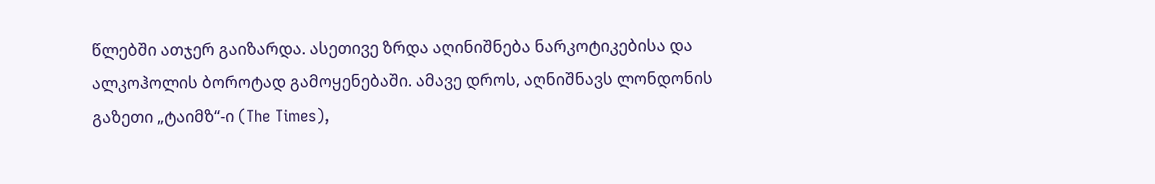წლებში ათჯერ გაიზარდა. ასეთივე ზრდა აღინიშნება ნარკოტიკებისა და ალკოჰოლის ბოროტად გამოყენებაში. ამავე დროს, აღნიშნავს ლონდონის გაზეთი „ტაიმზ“-ი (The Times),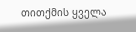თითქმის ყველა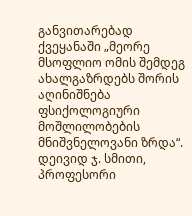განვითარებად ქვეყანაში „მეორე მსოფლიო ომის შემდეგ ახალგაზრდებს შორის აღინიშნება ფსიქოლოგიური მოშლილობების მნიშვნელოვანი ზრდა“. დეივიდ ჯ. სმითი, პროფესორი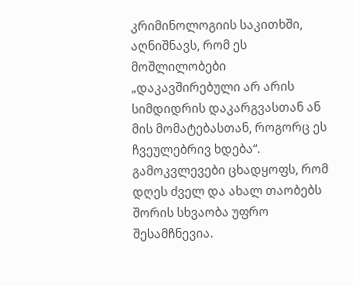კრიმინოლოგიის საკითხში, აღნიშნავს, რომ ეს მოშლილობები „დაკავშირებული არ არის სიმდიდრის დაკარგვასთან ან მის მომატებასთან, როგორც ეს ჩვეულებრივ ხდება“. გამოკვლევები ცხადყოფს, რომ დღეს ძველ და ახალ თაობებს შორის სხვაობა უფრო შესამჩნევია.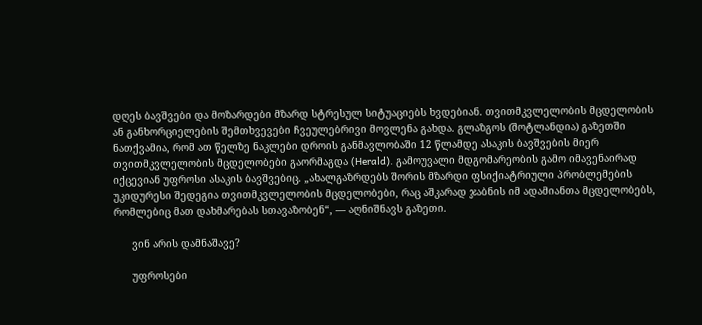დღეს ბავშვები და მოზარდები მზარდ სტრესულ სიტუაციებს ხვდებიან. თვითმკვლელობის მცდელობის ან განხორციელების შემთხვევები ჩვეულებრივი მოვლენა გახდა. გლაზგოს (შოტლანდია) გაზეთში ნათქვამია, რომ ათ წელზე ნაკლები დროის განმავლობაში 12 წლამდე ასაკის ბავშვების მიერ თვითმკვლელობის მცდელობები გაორმაგდა (Herald). გამოუვალი მდგომარეობის გამო იმავენაირად იქცევიან უფროსი ასაკის ბავშვებიც. „ახალგაზრდებს შორის მზარდი ფსიქიატრიული პრობლემების უკიდურესი შედეგია თვითმკვლელობის მცდელობები, რაც აშკარად ჯაბნის იმ ადამიანთა მცდელობებს, რომლებიც მათ დახმარებას სთავაზობენ“, — აღნიშნავს გაზეთი.

      ვინ არის დამნაშავე?

      უფროსები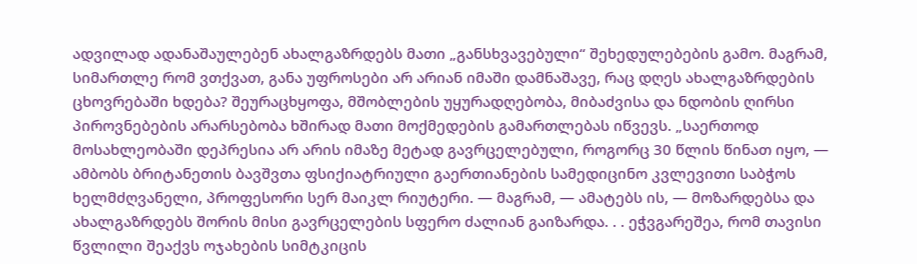ადვილად ადანაშაულებენ ახალგაზრდებს მათი „განსხვავებული“ შეხედულებების გამო. მაგრამ, სიმართლე რომ ვთქვათ, განა უფროსები არ არიან იმაში დამნაშავე, რაც დღეს ახალგაზრდების ცხოვრებაში ხდება? შეურაცხყოფა, მშობლების უყურადღებობა, მიბაძვისა და ნდობის ღირსი პიროვნებების არარსებობა ხშირად მათი მოქმედების გამართლებას იწვევს. „საერთოდ მოსახლეობაში დეპრესია არ არის იმაზე მეტად გავრცელებული, როგორც 30 წლის წინათ იყო, — ამბობს ბრიტანეთის ბავშვთა ფსიქიატრიული გაერთიანების სამედიცინო კვლევითი საბჭოს ხელმძღვანელი, პროფესორი სერ მაიკლ რიუტერი. — მაგრამ, — ამატებს ის, — მოზარდებსა და ახალგაზრდებს შორის მისი გავრცელების სფერო ძალიან გაიზარდა. . . ეჭვგარეშეა, რომ თავისი წვლილი შეაქვს ოჯახების სიმტკიცის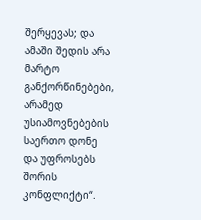შერყევას; და ამაში შედის არა მარტო განქორწინებები, არამედ უსიამოვნებების საერთო დონე და უფროსებს შორის კონფლიქტი“.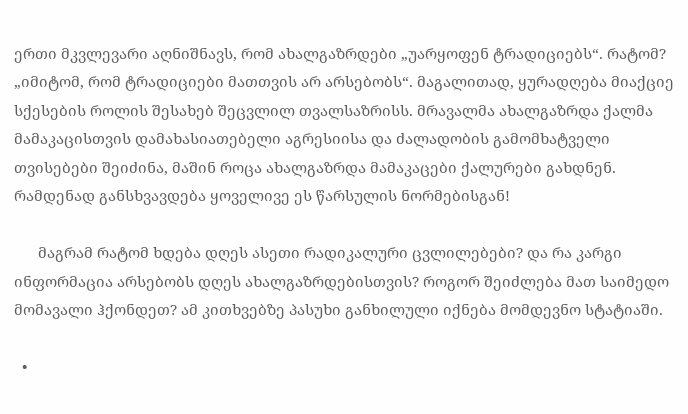ერთი მკვლევარი აღნიშნავს, რომ ახალგაზრდები „უარყოფენ ტრადიციებს“. რატომ? „იმიტომ, რომ ტრადიციები მათთვის არ არსებობს“. მაგალითად, ყურადღება მიაქციე სქესების როლის შესახებ შეცვლილ თვალსაზრისს. მრავალმა ახალგაზრდა ქალმა მამაკაცისთვის დამახასიათებელი აგრესიისა და ძალადობის გამომხატველი თვისებები შეიძინა, მაშინ როცა ახალგაზრდა მამაკაცები ქალურები გახდნენ. რამდენად განსხვავდება ყოველივე ეს წარსულის ნორმებისგან!

      მაგრამ რატომ ხდება დღეს ასეთი რადიკალური ცვლილებები? და რა კარგი ინფორმაცია არსებობს დღეს ახალგაზრდებისთვის? როგორ შეიძლება მათ საიმედო მომავალი ჰქონდეთ? ამ კითხვებზე პასუხი განხილული იქნება მომდევნო სტატიაში.

  •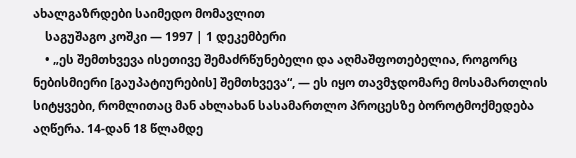ახალგაზრდები საიმედო მომავლით
    საგუშაგო კოშკი — 1997 | 1 დეკემბერი
    • „ეს შემთხვევა ისეთივე შემაძრწუნებელი და აღმაშფოთებელია, როგორც ნებისმიერი [გაუპატიურების] შემთხვევა“, — ეს იყო თავმჯდომარე მოსამართლის სიტყვები, რომლითაც მან ახლახან სასამართლო პროცესზე ბოროტმოქმედება აღწერა. 14-დან 18 წლამდე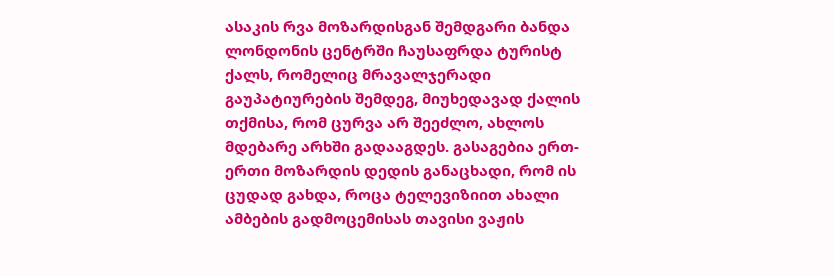ასაკის რვა მოზარდისგან შემდგარი ბანდა ლონდონის ცენტრში ჩაუსაფრდა ტურისტ ქალს, რომელიც მრავალჯერადი გაუპატიურების შემდეგ, მიუხედავად ქალის თქმისა, რომ ცურვა არ შეეძლო, ახლოს მდებარე არხში გადააგდეს. გასაგებია ერთ-ერთი მოზარდის დედის განაცხადი, რომ ის ცუდად გახდა, როცა ტელევიზიით ახალი ამბების გადმოცემისას თავისი ვაჟის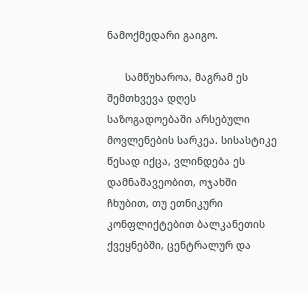ნამოქმედარი გაიგო.

      სამწუხაროა, მაგრამ ეს შემთხვევა დღეს საზოგადოებაში არსებული მოვლენების სარკეა. სისასტიკე წესად იქცა, ვლინდება ეს დამნაშავეობით, ოჯახში ჩხუბით, თუ ეთნიკური კონფლიქტებით ბალკანეთის ქვეყნებში, ცენტრალურ და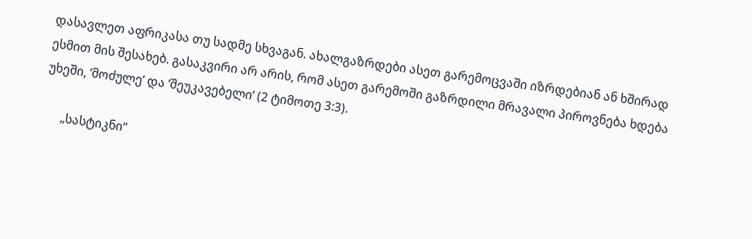დასავლეთ აფრიკასა თუ სადმე სხვაგან. ახალგაზრდები ასეთ გარემოცვაში იზრდებიან ან ხშირად ესმით მის შესახებ. გასაკვირი არ არის, რომ ასეთ გარემოში გაზრდილი მრავალი პიროვნება ხდება უხეში, ‘მოძულე’ და ‘შეუკავებელი’ (2 ტიმოთე 3:3).

      „სასტიკნი“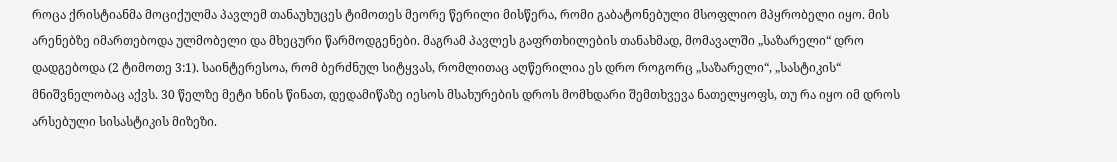როცა ქრისტიანმა მოციქულმა პავლემ თანაუხუცეს ტიმოთეს მეორე წერილი მისწერა, რომი გაბატონებული მსოფლიო მპყრობელი იყო. მის არენებზე იმართებოდა ულმობელი და მხეცური წარმოდგენები. მაგრამ პავლეს გაფრთხილების თანახმად, მომავალში „საზარელი“ დრო დადგებოდა (2 ტიმოთე 3:1). საინტერესოა, რომ ბერძნულ სიტყვას, რომლითაც აღწერილია ეს დრო როგორც „საზარელი“, „სასტიკის“ მნიშვნელობაც აქვს. 30 წელზე მეტი ხნის წინათ, დედამიწაზე იესოს მსახურების დროს მომხდარი შემთხვევა ნათელყოფს, თუ რა იყო იმ დროს არსებული სისასტიკის მიზეზი.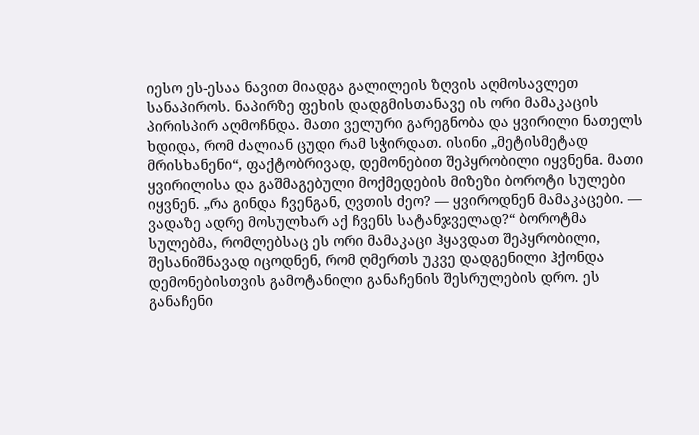იესო ეს-ესაა ნავით მიადგა გალილეის ზღვის აღმოსავლეთ სანაპიროს. ნაპირზე ფეხის დადგმისთანავე ის ორი მამაკაცის პირისპირ აღმოჩნდა. მათი ველური გარეგნობა და ყვირილი ნათელს ხდიდა, რომ ძალიან ცუდი რამ სჭირდათ. ისინი „მეტისმეტად მრისხანენი“, ფაქტობრივად, დემონებით შეპყრობილი იყვნენa. მათი ყვირილისა და გაშმაგებული მოქმედების მიზეზი ბოროტი სულები იყვნენ. „რა გინდა ჩვენგან, ღვთის ძეო? — ყვიროდნენ მამაკაცები. — ვადაზე ადრე მოსულხარ აქ ჩვენს სატანჯველად?“ ბოროტმა სულებმა, რომლებსაც ეს ორი მამაკაცი ჰყავდათ შეპყრობილი, შესანიშნავად იცოდნენ, რომ ღმერთს უკვე დადგენილი ჰქონდა დემონებისთვის გამოტანილი განაჩენის შესრულების დრო. ეს განაჩენი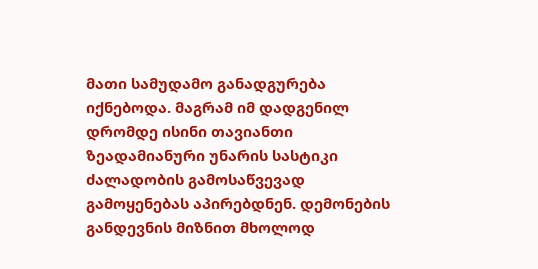მათი სამუდამო განადგურება იქნებოდა. მაგრამ იმ დადგენილ დრომდე ისინი თავიანთი ზეადამიანური უნარის სასტიკი ძალადობის გამოსაწვევად გამოყენებას აპირებდნენ. დემონების განდევნის მიზნით მხოლოდ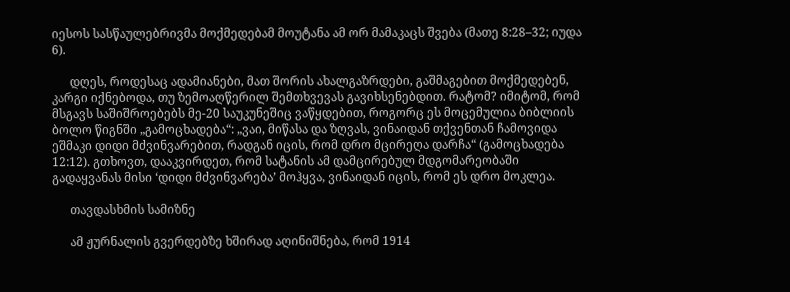იესოს სასწაულებრივმა მოქმედებამ მოუტანა ამ ორ მამაკაცს შვება (მათე 8:28–32; იუდა 6).

      დღეს, როდესაც ადამიანები, მათ შორის ახალგაზრდები, გაშმაგებით მოქმედებენ, კარგი იქნებოდა, თუ ზემოაღწერილ შემთხვევას გავიხსენებდით. რატომ? იმიტომ, რომ მსგავს საშიშროებებს მე-20 საუკუნეშიც ვაწყდებით, როგორც ეს მოცემულია ბიბლიის ბოლო წიგნში „გამოცხადება“: „ვაი, მიწასა და ზღვას, ვინაიდან თქვენთან ჩამოვიდა ეშმაკი დიდი მძვინვარებით, რადგან იცის, რომ დრო მცირეღა დარჩა“ (გამოცხადება 12:12). გთხოვთ, დააკვირდეთ, რომ სატანის ამ დამცირებულ მდგომარეობაში გადაყვანას მისი ‘დიდი მძვინვარება’ მოჰყვა, ვინაიდან იცის, რომ ეს დრო მოკლეა.

      თავდასხმის სამიზნე

      ამ ჟურნალის გვერდებზე ხშირად აღინიშნება, რომ 1914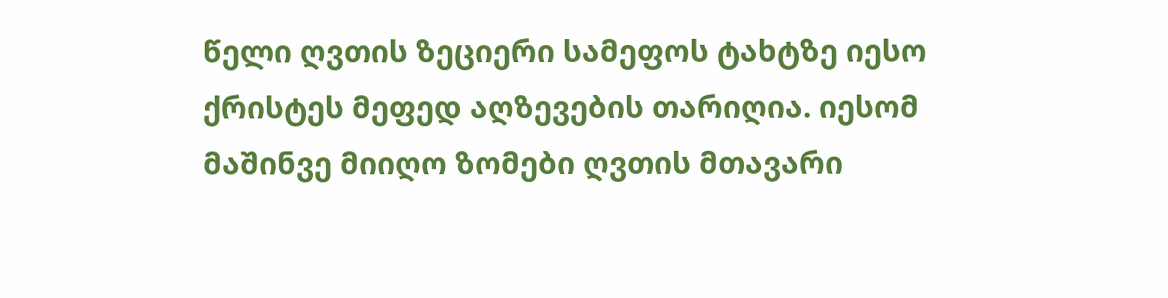წელი ღვთის ზეციერი სამეფოს ტახტზე იესო ქრისტეს მეფედ აღზევების თარიღია. იესომ მაშინვე მიიღო ზომები ღვთის მთავარი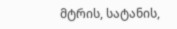მტრის, სატანის,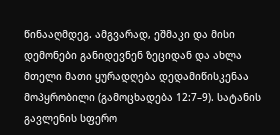წინააღმდეგ. ამგვარად, ეშმაკი და მისი დემონები განიდევნენ ზეციდან და ახლა მთელი მათი ყურადღება დედამიწისკენაა მოპყრობილი (გამოცხადება 12:7–9). სატანის გავლენის სფერო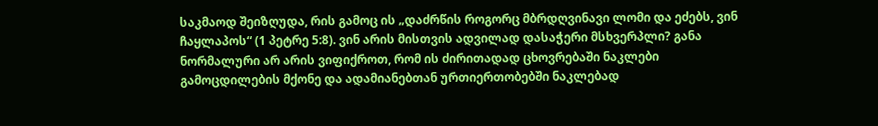საკმაოდ შეიზღუდა, რის გამოც ის „დაძრწის როგორც მბრდღვინავი ლომი და ეძებს, ვინ ჩაყლაპოს“ (1 პეტრე 5:8). ვინ არის მისთვის ადვილად დასაჭერი მსხვერპლი? განა ნორმალური არ არის ვიფიქროთ, რომ ის ძირითადად ცხოვრებაში ნაკლები გამოცდილების მქონე და ადამიანებთან ურთიერთობებში ნაკლებად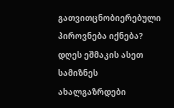გათვითცნობიერებული პიროვნება იქნება? დღეს ეშმაკის ასეთ სამიზნეს ახალგაზრდები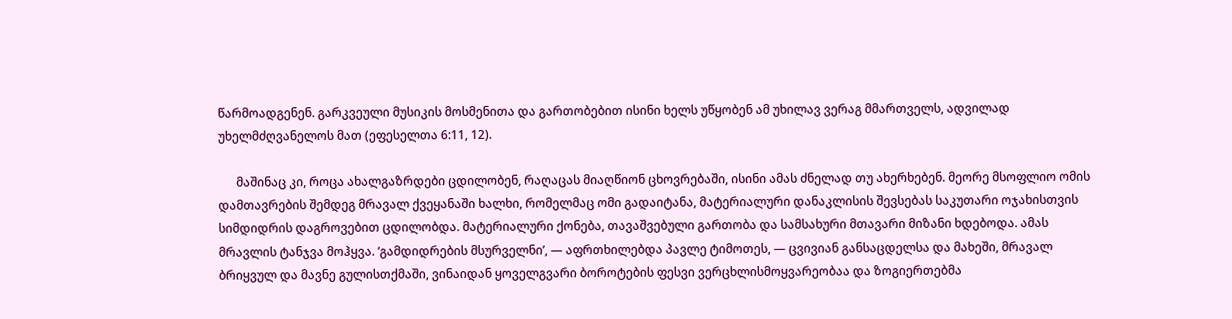წარმოადგენენ. გარკვეული მუსიკის მოსმენითა და გართობებით ისინი ხელს უწყობენ ამ უხილავ ვერაგ მმართველს, ადვილად უხელმძღვანელოს მათ (ეფესელთა 6:11, 12).

      მაშინაც კი, როცა ახალგაზრდები ცდილობენ, რაღაცას მიაღწიონ ცხოვრებაში, ისინი ამას ძნელად თუ ახერხებენ. მეორე მსოფლიო ომის დამთავრების შემდეგ მრავალ ქვეყანაში ხალხი, რომელმაც ომი გადაიტანა, მატერიალური დანაკლისის შევსებას საკუთარი ოჯახისთვის სიმდიდრის დაგროვებით ცდილობდა. მატერიალური ქონება, თავაშვებული გართობა და სამსახური მთავარი მიზანი ხდებოდა. ამას მრავლის ტანჯვა მოჰყვა. ‘გამდიდრების მსურველნი’, — აფრთხილებდა პავლე ტიმოთეს, — ცვივიან განსაცდელსა და მახეში, მრავალ ბრიყვულ და მავნე გულისთქმაში, ვინაიდან ყოველგვარი ბოროტების ფესვი ვერცხლისმოყვარეობაა და ზოგიერთებმა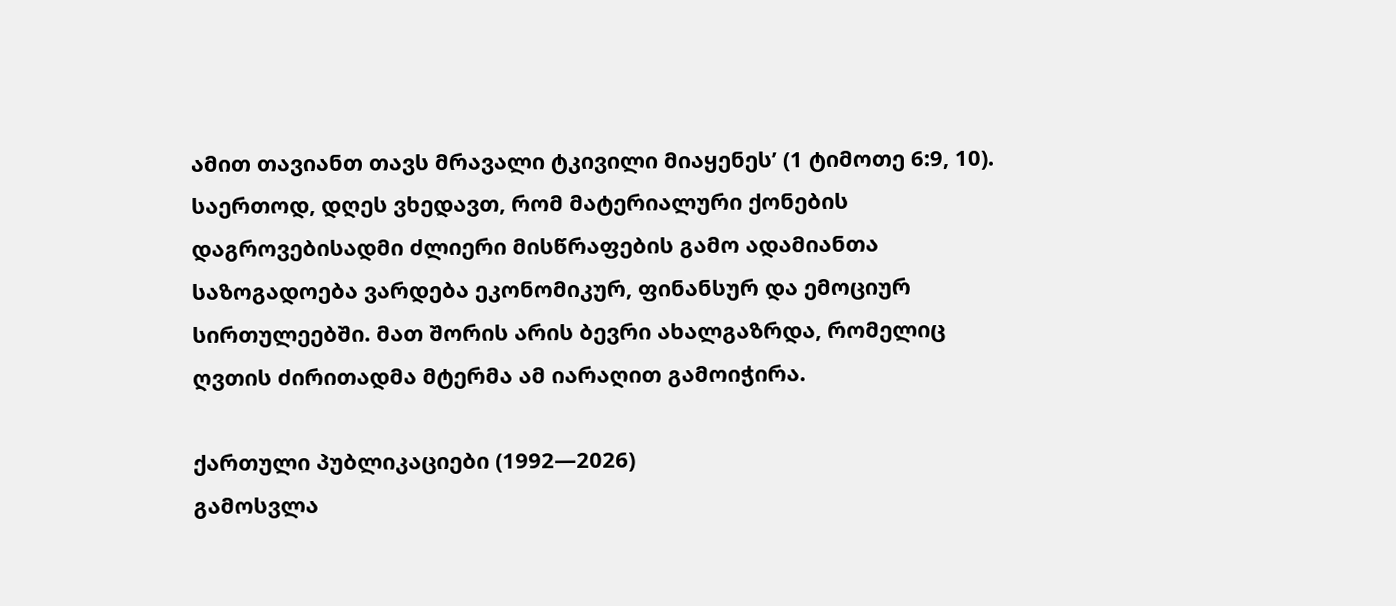ამით თავიანთ თავს მრავალი ტკივილი მიაყენეს’ (1 ტიმოთე 6:9, 10). საერთოდ, დღეს ვხედავთ, რომ მატერიალური ქონების დაგროვებისადმი ძლიერი მისწრაფების გამო ადამიანთა საზოგადოება ვარდება ეკონომიკურ, ფინანსურ და ემოციურ სირთულეებში. მათ შორის არის ბევრი ახალგაზრდა, რომელიც ღვთის ძირითადმა მტერმა ამ იარაღით გამოიჭირა.

ქართული პუბლიკაციები (1992—2026)
გამოსვლა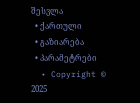შესვლა
  • ქართული
  • გაზიარება
  • პარამეტრები
  • Copyright © 2025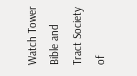Watch Tower Bible and Tract Society of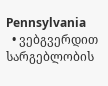Pennsylvania
  • ვებგვერდით სარგებლობის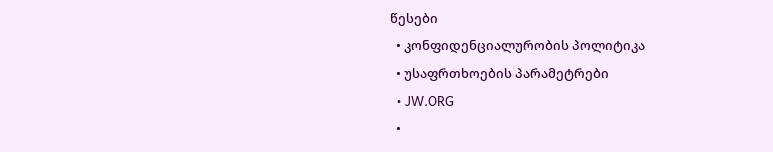წესები
  • კონფიდენციალურობის პოლიტიკა
  • უსაფრთხოების პარამეტრები
  • JW.ORG
  •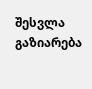შესვლა
გაზიარება